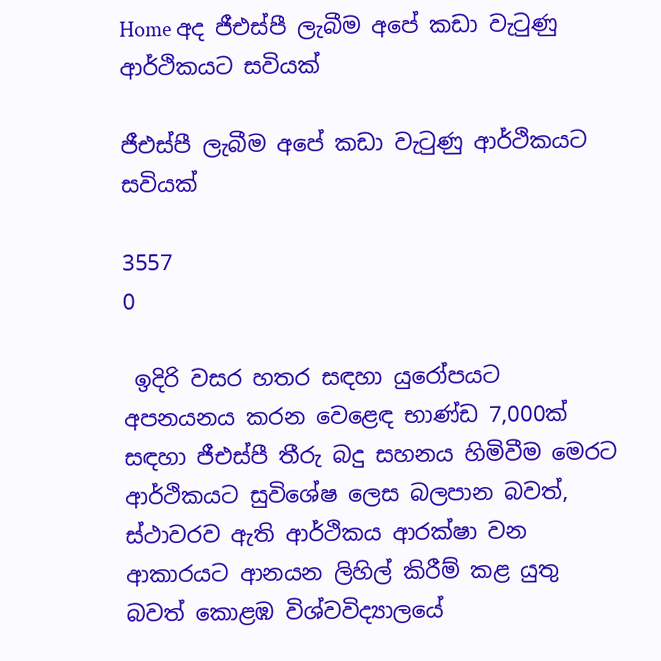Home අද ජීඑස්පී ලැබීම අපේ කඩා වැටුණු ආර්ථිකයට සවියක්

ජීඑස්පී ලැබීම අපේ කඩා වැටුණු ආර්ථිකයට සවියක්

3557
0

 ඉදිරි වසර හතර සඳහා යුරෝපයට අපනයනය කරන වෙළෙඳ භාණ්ඩ 7,000ක් සඳහා ජීඑස්පී තීරු බදු සහනය හිමිවීම මෙරට ආර්ථිකයට සුවිශේෂ ලෙස බලපාන බවත්, ස්ථාවරව ඇති ආර්ථිකය ආරක්ෂා වන ආකාරයට ආනයන ලිහිල් කිරීම් කළ යුතු බවත් කොළඹ විශ්වවිද්‍යාලයේ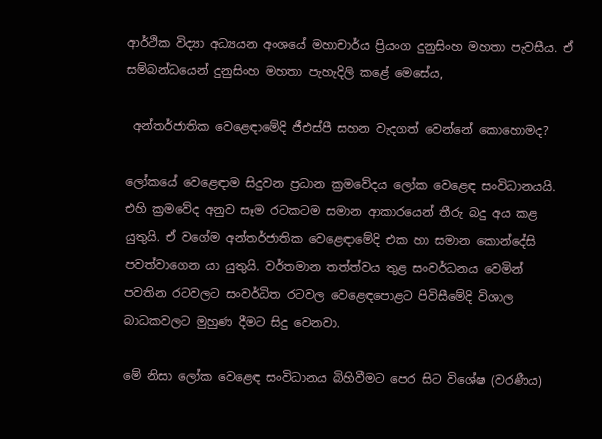ආර්ථික විද්‍යා අධ්‍යයන අංශයේ මහාචාර්ය ප්‍රියංග දුනුසිංහ මහතා පැවසීය. ඒ සම්බන්ධයෙන් දුනුසිංහ මහතා පැහැදිලි කළේ මෙසේය,

 අන්තර්ජාතික වෙළෙඳාමේදි ජීඑස්පී සහන වැදගත් වෙන්නේ කොහොමද?

ලෝකයේ වෙළෙඳාම සිදුවන ප්‍රධාන ක්‍රමවේදය ලෝක වෙළෙඳ සංවිධානයයි. එහි ක්‍රමවේද අනුව සෑම රටකටම සමාන ආකාරයෙන් තීරු බදු අය කළ යුතුයි. ඒ වගේම අන්තර්ජාතික වෙළෙඳාමේදි එක හා සමාන කොන්දේසි පවත්වාගෙන යා යුතුයි. වර්තමාන තත්ත්වය තුළ සංවර්ධනය වෙමින් පවතින රටවලට සංවර්ධිත රටවල වෙළෙඳපොළට පිවි‍සීමේදි විශාල බාධකවලට මුහුණ දීමට සිදු වෙනවා.

මේ නිසා ලෝක වෙළෙඳ සංවිධානය බිහිවීමට පෙර සිට විශේෂ (වරණීය)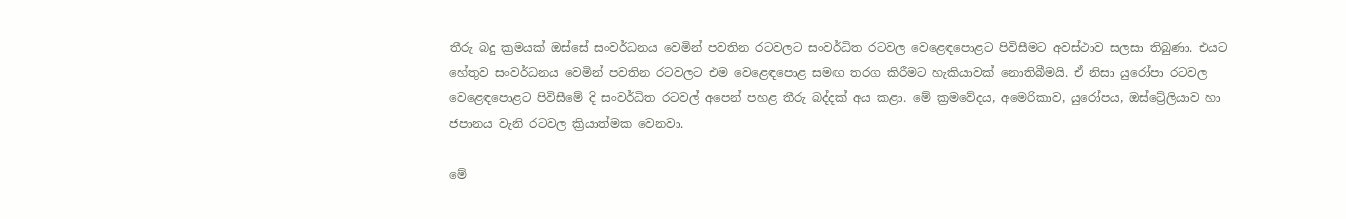තීරු බදු ක්‍රමයක් ඔස්සේ සංවර්ධනය වෙමින් පවතින රටවලට සංවර්ධිත රටවල වෙළෙඳපොළට පිවිසීමට අවස්ථාව සලසා තිබුණා. එයට හේතුව සංවර්ධනය වෙමින් පවතින රටවලට එම වෙළෙඳපොළ සමඟ තරග කිරීමට හැකියාවක් නොතිබීමයි. ඒ නිසා යුරෝපා රටවල වෙළෙඳපොළට පිවිසීමේ දි සංවර්ධිත රටවල් අපෙන් පහළ තීරු බද්දක් අය කළා. මේ ක්‍රමවේදය, අමෙරිකාව, යුරෝපය, ඔස්ට්‍රේලියාව හා ජපානය වැනි රටවල ක්‍රියාත්මක වෙනවා.

මේ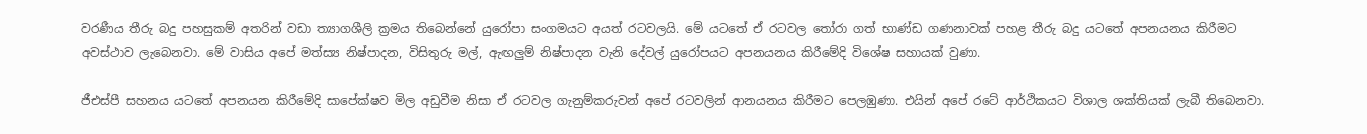වරණීය තීරු බදු පහසුකම් අතරින් වඩා ත්‍යාගශීලි ක්‍රමය තිබෙන්නේ යුරෝපා සංගමයට අයත් රටවලයි. මේ යටතේ ඒ රටවල තෝරා ගත් භාණ්ඩ ගණනාවක් පහළ තීරු බදු යටතේ අපනයනය කිරීමට අවස්ථාව ලැබෙනවා. මේ වාසිය අපේ මත්ස්‍ය නිෂ්පාදන, විසිතුරු මල්, ඇඟලුම් නිෂ්පාදන වැනි දේවල් යුරෝපයට අපනයනය කිරීමේදි විශේෂ සහායක් වුණා.

ජීඑස්පී සහනය යටතේ අපනයන කිරීමේදි සාපේක්ෂව මිල අඩුවීම නිසා ඒ රටවල ගැනුම්කරුවන් අපේ රටවලින් ආනයනය කිරීමට පෙලඹුණා. එයින් අපේ රටේ ආර්ථිකයට විශාල ශක්තියක් ලැබී තිබෙනවා.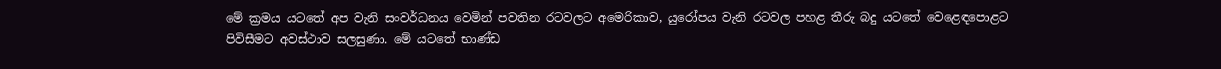මේ ක්‍රමය යටතේ අප වැනි සංවර්ධනය වෙමින් පවතින රටවලට අමෙරිකාව, යුරෝපය වැනි රටවල පහළ තීරු බදු යටතේ වෙළෙඳපොළට පිවිසීමට අවස්ථාව සලසුණා. මේ යටතේ භාණ්ඩ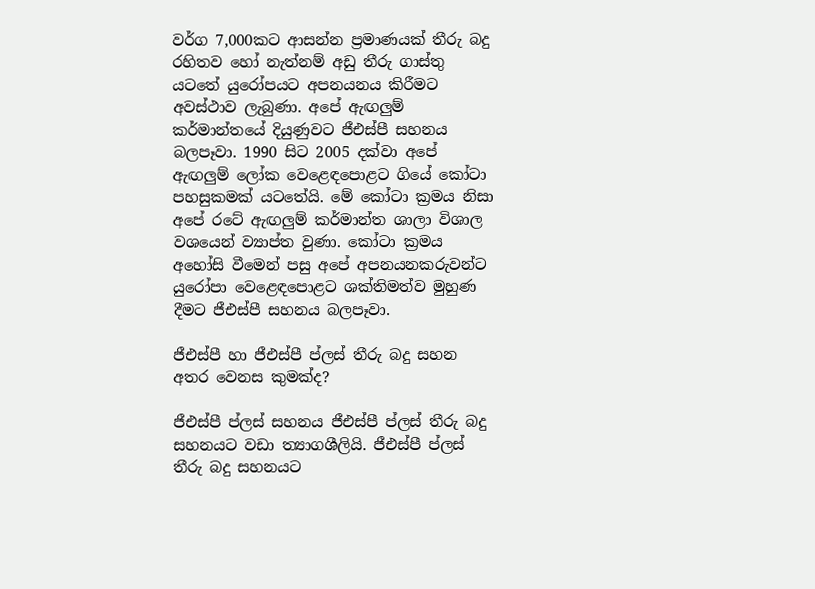වර්ග 7,000කට ආසන්න ප්‍රමාණයක් තීරු බදු රහිතව හෝ නැත්නම් අඩු තීරු ගාස්තු යටතේ යුරෝපයට අපනයනය කිරීමට අවස්ථාව ලැබුණා. අපේ ඇඟලුම් කර්මාන්තයේ දියුණුවට ජීඑස්පී සහනය බලපෑවා. 1990 සිට 2005 දක්වා අපේ ඇඟලුම් ලෝක වෙළෙඳපොළට ගියේ කෝටා පහසුකමක් යටතේයි. මේ කෝටා ක්‍රමය නිසා අපේ රටේ ඇඟලුම් කර්මාන්ත ශාලා විශාල වශයෙන් ව්‍යාප්ත වුණා. කෝටා ක්‍රමය අහෝසි වීමෙන් පසු අපේ අපනයනකරුවන්ට යුරෝපා වෙළෙඳපොළට ශක්තිමත්ව මුහුණ දීමට ජීඑස්පී සහනය බලපෑවා.

ජීඑස්පී හා ජීඑස්පී ප්ලස් තීරු බදු සහන අතර වෙනස කුමක්ද?

ජීඑස්පී ප්ලස් සහනය ජීඑස්පී ප්ලස් තීරු බදු සහනයට වඩා ත්‍යාගශීලියි. ජීඑස්පී ප්ලස් තීරු බදු සහනයට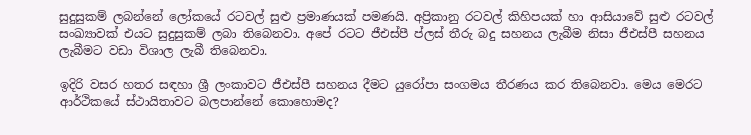සුදුසුකම් ලබන්නේ ලෝකයේ රටවල් සුළු ප්‍රමාණයක් පමණයි. අප්‍රිකානු රටවල් කිහිපයක් හා ආසියාවේ සුළු රටවල් සංඛ්‍යාවක් එයට සුදුසුකම් ලබා තිබෙනවා. අපේ රටට ජීඑස්පී ප්ලස් තීරු බදු සහනය ලැබීම නිසා ජීඑස්පී සහනය ලැබීමට වඩා විශාල ලැබී තිබෙනවා.

ඉදිරි වසර හතර සඳහා ශ්‍රී ලංකාවට ජීඑස්පී සහනය දීමට යුරෝපා සංගමය තීරණය කර තිබෙනවා. මෙය මෙරට ආර්ථිකයේ ස්ථායිතාවට බලපාන්නේ කොහොමද?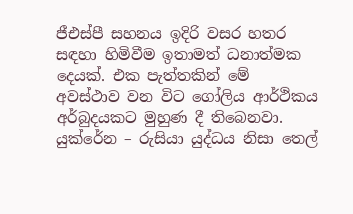ජීඑස්පී සහනය ඉදිරි වසර හතර සඳහා හිමිවීම ඉතාමත් ධනාත්මක දෙයක්. එක පැත්තකින් මේ අවස්ථාව වන විට ගෝලිය ආර්ථිකය අර්බුදයකට මුහුණ දී තිබෙනවා. යුක්රේන – රුසියා යුද්ධය නිසා තෙල්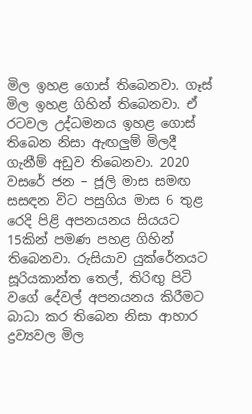මිල ඉහළ ගොස් තිබෙනවා. ගෑස් මිල ඉහළ ගිහින් තිබෙනවා. ඒ රටවල උද්ධමනය ඉහළ ගොස් තිබෙන නිසා ඇඟලුම් මිලදී ගැනීම් අඩුව තිබෙනවා. 2020 වසරේ ජන – ජූලි මාස සමඟ සසඳන විට පසුගිය මාස 6 තුළ රෙදි පිළි අපනයනය සියයට 15කින් පමණ පහළ ගිහින් තිබෙනවා. රුසියාව යුක්රේනයට සූරියකාන්ත තෙල්, තිරිඟු පිටි වගේ දේවල් අපනයනය කිරීමට බාධා කර තිබෙන නිසා ආහාර ද්‍රව්‍යවල මිල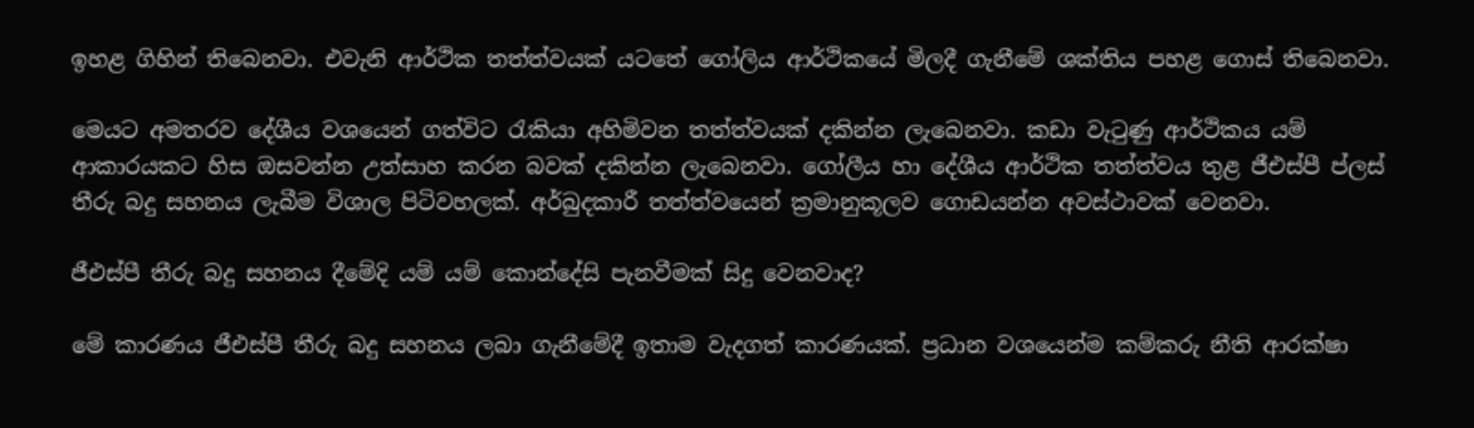ඉහළ ගිහින් තිබෙනවා. එවැනි ආර්ථික තත්ත්වයක් යටතේ ගෝලිය ආර්ථිකයේ මිලදී ගැනීමේ ශක්තිය පහළ ගොස් තිබෙනවා.

මෙයට අමතරව දේශීය වශයෙන් ගත්විට රැකියා අහිමිවන තත්ත්වයක් දකින්න ලැබෙනවා. කඩා වැටුණු ආර්ථිකය යම් ආකාරයකට හිස ඔසවන්න උත්සාහ කරන බවක් දකින්න ලැබෙනවා. ගෝලීය හා දේශීය ආර්ථික තත්ත්වය තුළ ජීඑස්පී ප්ලස් තීරු බදු සහනය ලැබීම විශාල පිටිවහලක්. අර්බුදකාරී තත්ත්වයෙන් ක්‍රමානුකූලව ගොඩයන්න අවස්ථාවක් වෙනවා.

ජීඑස්පී තීරු බදු සහනය දීමේදි යම් යම් කොන්දේසි පැනවීමක් සිදු වෙනවාද?

මේ කාරණය ජීඑස්පී තීරු බදු සහනය ලබා ගැනීමේදී ඉතාම වැදගත් කාරණයක්. ප්‍රධාන වශයෙන්ම කම්කරු නීති ආරක්ෂා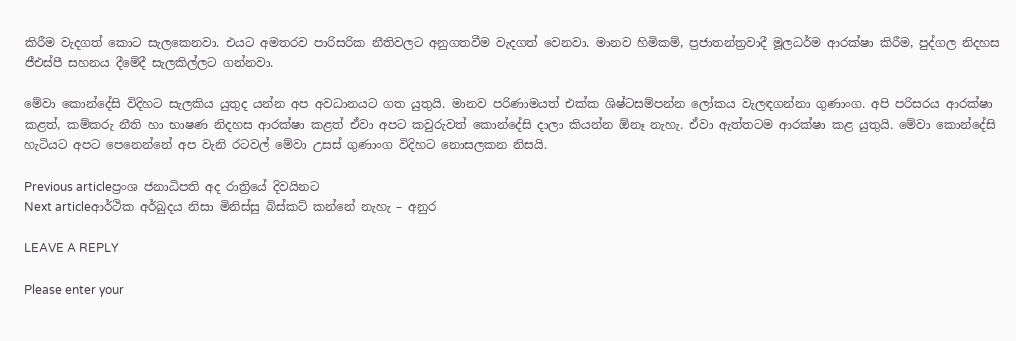කිරීම වැදගත් කොට සැලකෙනවා. එයට අමතරව පාරිසරික නීතිවලට අනුගතවීම වැදගත් වෙනවා. මානව හිමිකම්, ප්‍රජාතන්ත්‍රවාදී මූලධර්ම ආරක්ෂා කිරීම, පුද්ගල නිදහස ජීඑස්පී සහනය දීමේදී සැලකිල්ලට ගන්නවා.

මේවා කොන්දේසි විදිහට සැලකිය යුතුද යන්න අප අවධානයට ගත යුතුයි. මානව පරිණාමයත් එක්ක ශිෂ්ටසම්පන්න ලෝකය වැලඳගන්නා ගුණාංග. අපි පරිසරය ආරක්ෂා කළත්, කම්කරු නීති හා භාෂණ නිදහස ආරක්ෂා කළත් ඒවා අපට කවුරුවත් කොන්දේසි දාලා කියන්න ඕනෑ නැහැ. ඒවා ඇත්තටම ආරක්ෂා කළ යුතුයි. මේවා කොන්දේසි හැටියට අපට පෙනෙන්නේ අ‍ප වැනි රටවල් මේවා උසස් ගුණාංග විදිහට නොසලකන නිසයි.

Previous articleප්‍රංශ ජනාධිපති අද රාත්‍රියේ දිවයිනට
Next articleආර්ථික අර්බුදය නිසා මිනිස්සු බිස්කට් කන්නේ නැහැ – අනුර

LEAVE A REPLY

Please enter your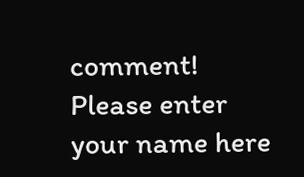comment!
Please enter your name here